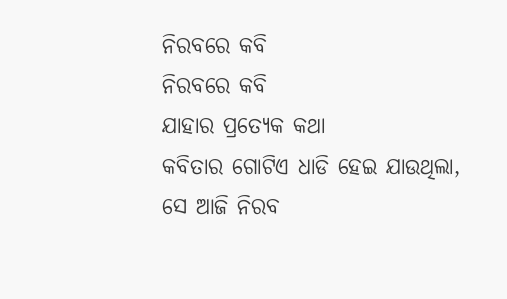ନିରବରେ କବି
ନିରବରେ କବି
ଯାହାର ପ୍ରତ୍ଯେକ କଥା
କବିତାର ଗୋଟିଏ ଧାଡି ହେଇ ଯାଉଥିଲା,
ସେ ଆଜି ନିରବ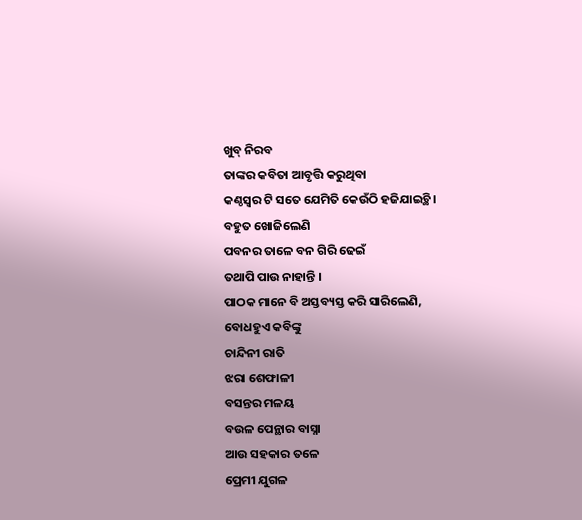ଖୁବ୍ ନିରବ
ତାଙ୍କର କବିତା ଆବୃତ୍ତି କରୁଥିବା
କଣ୍ଠସ୍ବର ଟି ସତେ ଯେମିତି କେଉଁଠି ହଜିଯାଇଚ୍ଥି।
ବହୁତ ଖୋଜିଲେଣି
ପବନର ତାଳେ ବନ ଗିରି ଢେଇଁ
ତଥାପି ପାଉ ନାହାନ୍ତି ।
ପାଠକ ମାନେ ବି ଅସ୍ତବ୍ୟସ୍ତ କରି ସାରିଲେଣି,
ବୋଧହୁଏ କବିଙ୍କୁ
ଚାନ୍ଦିନୀ ରାତି
ଝରା ଶେଫାଳୀ
ବସନ୍ତର ମଳୟ
ବଉଳ ପେନ୍ଥାର ବାସ୍ନା
ଆଉ ସହକାର ତଳେ
ପ୍ରେମୀ ଯୁଗଳ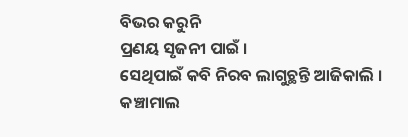ବିଭର କରୁନି
ପ୍ରଣୟ ସୃଜନୀ ପାଇଁ ।
ସେଥିପାଇଁ କବି ନିରବ ଲାଗୁଚ୍ଥନ୍ତି ଆଜିକାଲି ।
କଞ୍ଚାମାଲ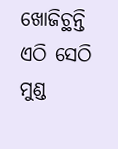ଖୋଜିଚ୍ଥନ୍ତି
ଏଠି ସେଠି
ମୁଣ୍ଡ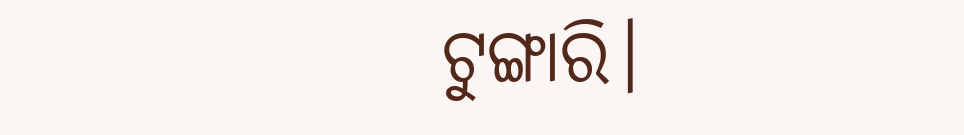ଟୁଙ୍ଗାରି।